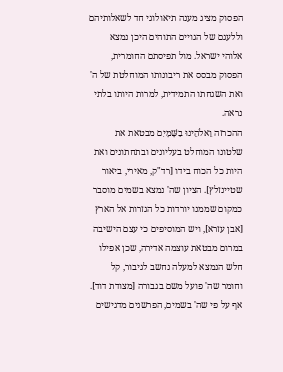הפסוק מציג מענה תיאולוגי חד לשאלותיהם וללעגם של הגויים התוהים היכן נמצא אלוהי ישראל. מול תפיסתם החומרית, הפסוק מבסס את ריבונותו המוחלטת של ה' ואת השגחתו התמידית, למרות היותו בלתי נראה.
ההכרזה וֵאלֹהֵינוּ בַשָּׁמָיִם מבטאת את שלטונו המוחלט בעליונים ובתחתונים ואת היות כל הכוח בידו [רד"ק, מאירי, ביאור שטיינזלץ]. הציון שה' נמצא בשמים מוסבר כמקום שממנו יורדות כל הגזרות אל הארץ [אבן עזרא], ויש המוסיפים כי עצם הישיבה במרום מבטאת עוצמה אדירה, שכן אפילו חלש הנמצא למעלה נחשב לגיבור, קל וחומר שה' פועל משם בגבורה [מצודת דוד].
אף על פי שה' בשמים, הפרשנים מדגישים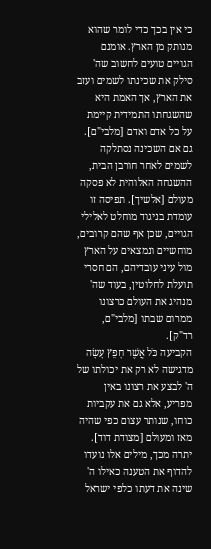כי אין בכך כדי לומר שהוא מנותק מן הארץ. אומנם הגויים טועים לחשוב שה' סילק את שכינתו לשמים ועזב את הארץ, אך האמת היא שהשגחתו התמידית קיימת על כל אדם ואדם [מלבי"ם]. גם אם השכינה נסתלקה לשמים לאחר חורבן הבית, ההשגחה האלוהית לא פסקה מעולם [אלשיך]. תפיסה זו עומדת בניגוד מוחלט לאלילי הגויים, שכן אף שהם קרובים, מוחשיים ונמצאים על הארץ מול עיני עובדיהם, הם חסרי תועלת לחלוטין, בעוד שה' מנהיג את העולם כרצונו ממרום שבתו [מלבי"ם, רד"ק].
הקביעה כֹּל אֲשֶׁר חָפֵץ עָשָׂה מדגישה לא רק את יכולתו של ה' לבצע את רצונו באין מפריע, אלא גם את עקביות כוחו, שנותר עצום כפי שהיה מאז ומעולם [מצודת דוד]. יתרה מכך, מילים אלו נועדו להדוף את הטענה כאילו ה' שינה את דעתו כלפי ישראל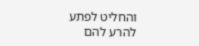והחליט לפתע להרע להם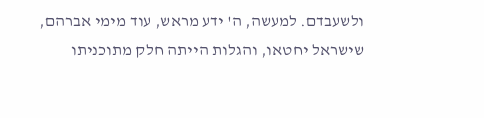ולשעבדם. למעשה, ה' ידע מראש, עוד מימי אברהם, שישראל יחטאו, והגלות הייתה חלק מתוכניתו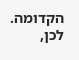הקדומה. לכן,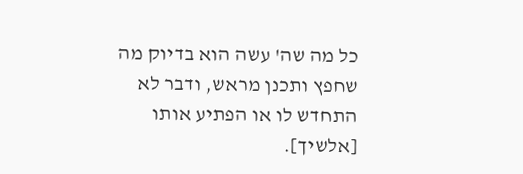כל מה שה' עשה הוא בדיוק מה שחפץ ותכנן מראש, ודבר לא התחדש לו או הפתיע אותו [אלשיך].